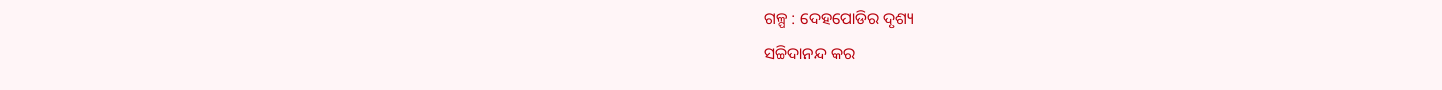ଗଳ୍ପ : ଦେହପୋଡିର ଦୃଶ୍ୟ
ସଚ୍ଚିଦାନନ୍ଦ କର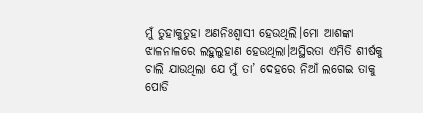ମୁଁ ତୁହାକୁତୁହା ଅଣନିଃଶ୍ବାସୀ ହେଉଥିଲି।ମୋ ଆଶଙ୍କା ଝାଳନାଳରେ ଲହୁଲୁହାଣ ହେଉଥିଲା।ଅସ୍ଥିରତା ଏମିତି ଶୀର୍ଷକୁ ଚାଲି ଯାଉଥିଲା ଯେ ମୁଁ ତା’ ଦେହରେ ନିଆଁ ଲଗେଇ ତାକୁ ପୋଡି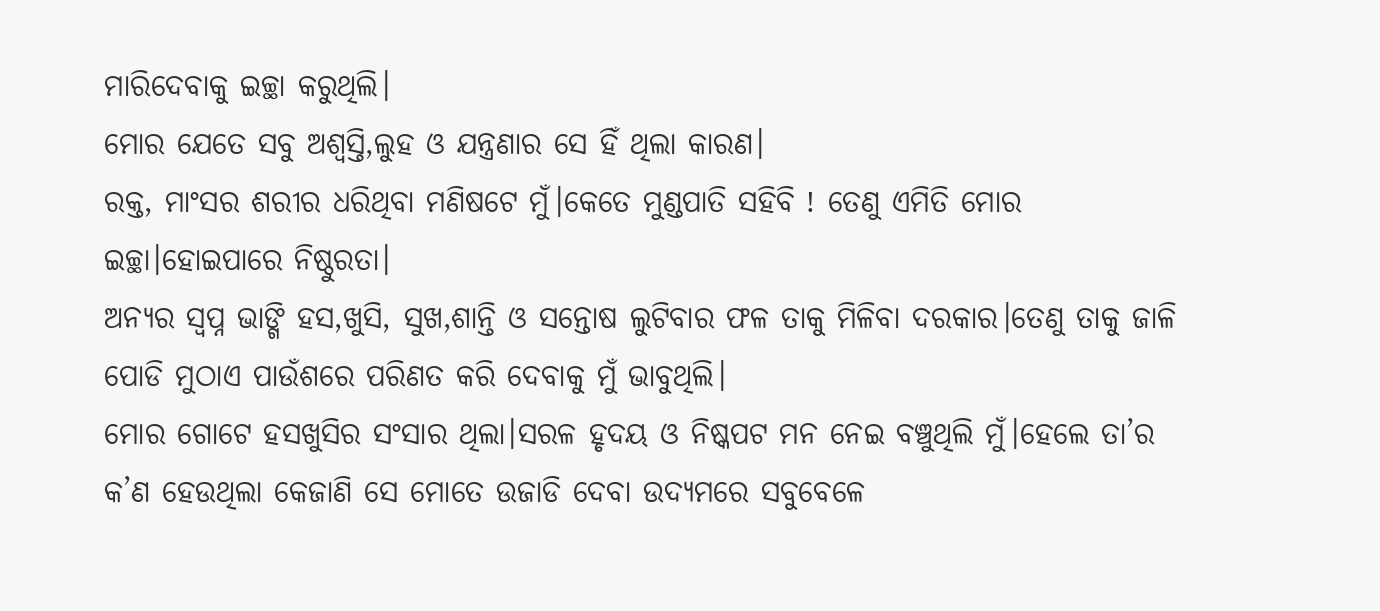ମାରିଦେବାକୁ ଇଚ୍ଛା କରୁଥିଲି।
ମୋର ଯେତେ ସବୁ ଅଶ୍ବସ୍ତି,ଲୁହ ଓ ଯନ୍ତ୍ରଣାର ସେ ହିଁ ଥିଲା କାରଣ।
ରକ୍ତ, ମାଂସର ଶରୀର ଧରିଥିବା ମଣିଷଟେ ମୁଁ।କେତେ ମୁଣ୍ଡପାତି ସହିବି ! ତେଣୁ ଏମିତି ମୋର ଇଚ୍ଛା।ହୋଇପାରେ ନିଷ୍ଠୁରତା।
ଅନ୍ୟର ସ୍ବପ୍ନ ଭାଙ୍ଗି ହସ,ଖୁସି, ସୁଖ,ଶାନ୍ତି ଓ ସନ୍ତୋଷ ଲୁଟିବାର ଫଳ ତାକୁ ମିଳିବା ଦରକାର।ତେଣୁ ତାକୁ ଜାଳି ପୋଡି ମୁଠାଏ ପାଉଁଶରେ ପରିଣତ କରି ଦେବାକୁ ମୁଁ ଭାବୁଥିଲି।
ମୋର ଗୋଟେ ହସଖୁସିର ସଂସାର ଥିଲା।ସରଳ ହୃଦୟ ଓ ନିଷ୍କପଟ ମନ ନେଇ ବଞ୍ଚୁଥିଲି ମୁଁ।ହେଲେ ତା’ର କ’ଣ ହେଉଥିଲା କେଜାଣି ସେ ମୋତେ ଉଜାଡି ଦେବା ଉଦ୍ୟମରେ ସବୁବେଳେ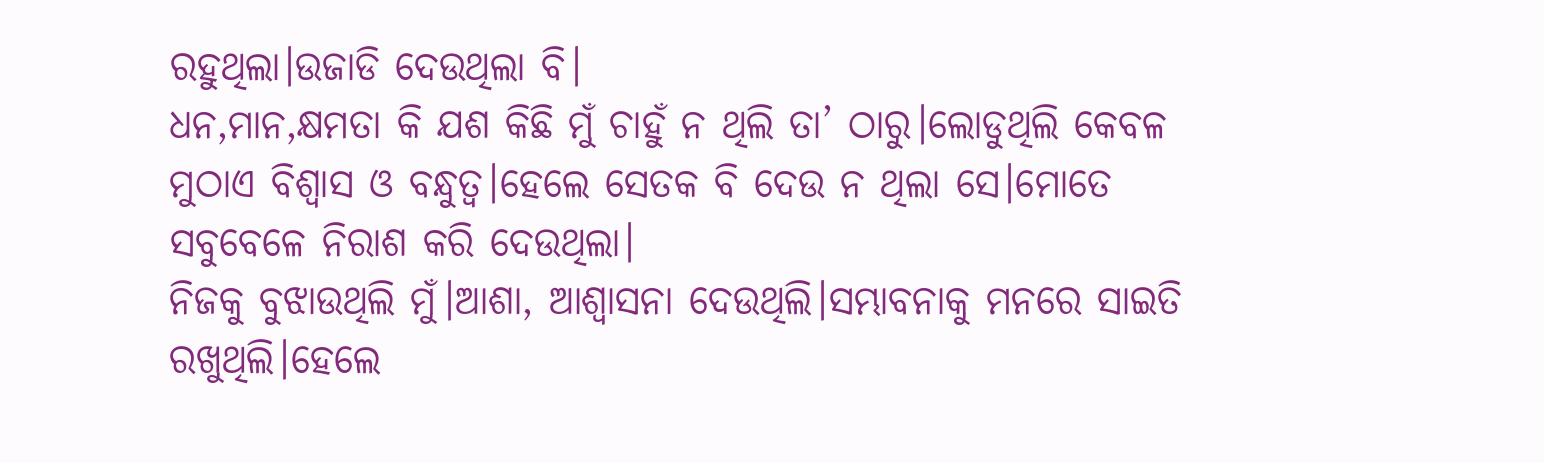ରହୁଥିଲା।ଉଜାଡି ଦେଉଥିଲା ବି।
ଧନ,ମାନ,କ୍ଷମତା କି ଯଶ କିଛି ମୁଁ ଚାହୁଁ ନ ଥିଲି ତା’ ଠାରୁ।ଲୋଡୁଥିଲି କେବଳ ମୁଠାଏ ବିଶ୍ବାସ ଓ ବନ୍ଧୁତ୍ବ।ହେଲେ ସେତକ ବି ଦେଉ ନ ଥିଲା ସେ।ମୋତେ ସବୁବେଳେ ନିରାଶ କରି ଦେଉଥିଲା।
ନିଜକୁ ବୁଝାଉଥିଲି ମୁଁ।ଆଶା, ଆଶ୍ବାସନା ଦେଉଥିଲି।ସମ୍ଭାବନାକୁ ମନରେ ସାଇତି ରଖୁଥିଲି।ହେଲେ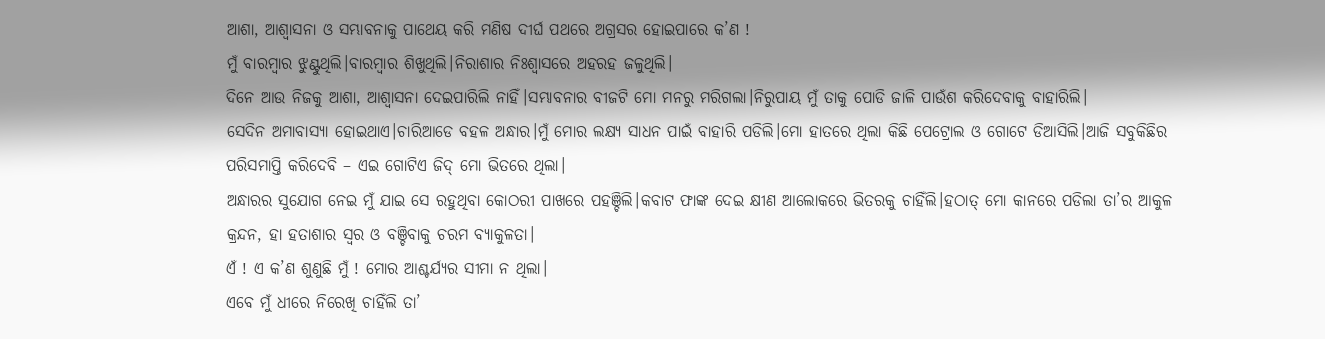ଆଶା, ଆଶ୍ବାସନା ଓ ସମ୍ଭାବନାକୁ ପାଥେୟ କରି ମଣିଷ ଦୀର୍ଘ ପଥରେ ଅଗ୍ରସର ହୋଇପାରେ କ’ଣ !
ମୁଁ ବାରମ୍ବାର ଝୁଣ୍ଟୁଥିଲି।ବାରମ୍ବାର ଶିଖୁଥିଲି।ନିରାଶାର ନିଃଶ୍ବାସରେ ଅହରହ ଜଳୁଥିଲି।
ଦିନେ ଆଉ ନିଜକୁ ଆଶା, ଆଶ୍ବାସନା ଦେଇପାରିଲି ନାହିଁ।ସମ୍ଭାବନାର ବୀଜଟି ମୋ ମନରୁ ମରିଗଲା।ନିରୁପାୟ ମୁଁ ତାକୁ ପୋଡି ଜାଳି ପାଉଁଶ କରିଦେବାକୁ ବାହାରିଲି।
ସେଦିନ ଅମାବାସ୍ୟା ହୋଇଥାଏ।ଚାରିଆଡେ ବହଳ ଅନ୍ଧାର।ମୁଁ ମୋର ଲକ୍ଷ୍ୟ ସାଧନ ପାଇଁ ବାହାରି ପଡିଲି।ମୋ ହାତରେ ଥିଲା କିଛି ପେଟ୍ରୋଲ ଓ ଗୋଟେ ଡିଆସିଲି।ଆଜି ସବୁକିଛିର ପରିସମାପ୍ତି କରିଦେବି – ଏଇ ଗୋଟିଏ ଜିଦ୍ ମୋ ଭିତରେ ଥିଲା।
ଅନ୍ଧାରର ସୁଯୋଗ ନେଇ ମୁଁ ଯାଇ ସେ ରହୁଥିବା କୋଠରୀ ପାଖରେ ପହଞ୍ଚିଲି।କବାଟ ଫାଙ୍କ ଦେଇ କ୍ଷୀଣ ଆଲୋକରେ ଭିତରକୁ ଚାହିଁଲି।ହଠାତ୍ ମୋ କାନରେ ପଡିଲା ତା’ର ଆକୁଳ କ୍ରନ୍ଦନ, ହା ହତାଶାର ସ୍ବର ଓ ବଞ୍ଚିବାକୁ ଚରମ ବ୍ୟାକୁଳତା।
ଏଁ ! ଏ କ’ଣ ଶୁଣୁଛି ମୁଁ ! ମୋର ଆଶ୍ଚର୍ଯ୍ୟର ସୀମା ନ ଥିଲା।
ଏବେ ମୁଁ ଧୀରେ ନିରେଖି ଚାହିଁଲି ତା’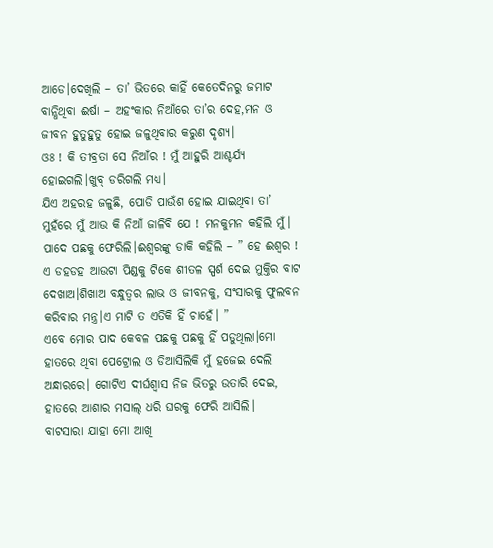ଆଡେ।ଦେଖିଲି – ତା’ ଭିତରେ କାହିଁ କେତେଦିନରୁ ଜମାଟ ବାନ୍ଧିଥିବା ଈର୍ଷା – ଅହଂକାର ନିଆଁରେ ତା’ର ଦେହ,ମନ ଓ ଜୀବନ ହୁତୁହୁତୁ ହୋଇ ଜଳୁଥିବାର କରୁଣ ଦୃଶ୍ୟ।
ଓଃ ! କି ତୀବ୍ରତା ସେ ନିଆଁର ! ମୁଁ ଆହୁରି ଆଶ୍ଚର୍ଯ୍ୟ ହୋଇଗଲି।ଖୁବ୍ ଡରିଗଲି ମଧ୍ୟ।
ଯିଏ ଅହରହ ଜଳୁଛି, ପୋଡି ପାଉଁଶ ହୋଇ ଯାଇଥିବା ତା’ ମୁହଁରେ ମୁଁ ଆଉ କି ନିଆଁ ଜାଳିବି ଯେ ! ମନକୁମନ କହିଲି ମୁଁ।
ପାଦେ ପଛକୁ ଫେରିଲି।ଈଶ୍ୱରଙ୍କୁ ଡାକି କହିଲି – ” ହେ ଈଶ୍ୱର ! ଏ ଡହଡହ ଆଉଟା ପିଣ୍ଡକୁ ଟିକେ ଶୀତଳ ସ୍ପର୍ଶ ଦେଇ ମୁକ୍ତିର ବାଟ ଦେଖାଅ।ଶିଖାଅ ବନ୍ଧୁତ୍ୱର ଲାଭ ଓ ଜୀବନକୁ, ସଂସାରକୁ ଫୁଲବନ କରିବାର ମନ୍ତ୍ର।ଏ ମାଟି ତ ଏତିକି ହିଁ ଚାହେଁ। ”
ଏବେ ମୋର ପାଦ କେବଳ ପଛକୁ ପଛକୁ ହିଁ ପଡୁଥିଲା।ମୋ ହାତରେ ଥିବା ପେଟ୍ରୋଲ ଓ ଡିଆସିଲିକି ମୁଁ ହଜେଇ ଦେଲି ଅନ୍ଧାରରେ। ଗୋଟିଏ ଦୀର୍ଘଶ୍ବାସ ନିଜ ଭିତରୁ ଉତାରି ଦେଇ, ହାତରେ ଆଶାର ମସାଲ୍ ଧରି ଘରକୁ ଫେରି ଆସିଲି।
ବାଟସାରା ଯାହା ମୋ ଆଖି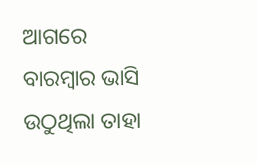ଆଗରେ ବାରମ୍ବାର ଭାସି ଉଠୁଥିଲା ତାହା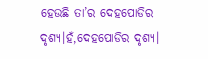ହେଉଛି ତା’ର ଦେହପୋଡିର ଦୃଶ୍ୟ।ହଁ,ଦେହପୋଡିର ଦୃଶ୍ୟ।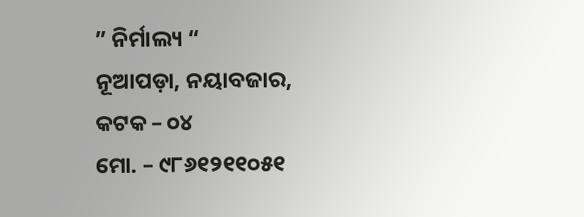” ନିର୍ମାଲ୍ୟ “
ନୂଆପଡ଼ା, ନୟାବଜାର, କଟକ – ୦୪
ମୋ. – ୯୮୬୧୨୧୧୦୫୧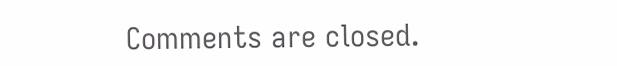Comments are closed.